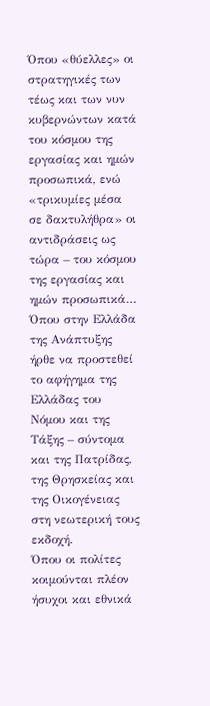Όπου «θύελλες» οι στρατηγικές των τέως και των νυν κυβερνώντων κατά του κόσμου της εργασίας και ημών προσωπικά, ενώ «τρικυμίες μέσα σε δακτυλήθρα» οι αντιδράσεις ως τώρα – του κόσμου της εργασίας και ημών προσωπικά…
Όπου στην Ελλάδα της Ανάπτυξης ήρθε να προστεθεί το αφήγημα της Ελλάδας του Νόμου και της Τάξης – σύντομα και της Πατρίδας, της Θρησκείας και της Οικογένειας στη νεωτερική τους εκδοχή.
Όπου οι πολίτες κοιμούνται πλέον ήσυχοι και εθνικά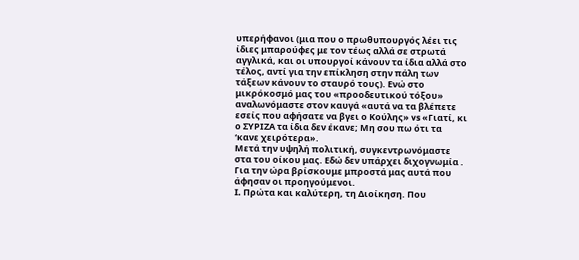υπερήφανοι (μια που ο πρωθυπουργός λέει τις ίδιες μπαρούφες με τον τέως αλλά σε στρωτά αγγλικά, και οι υπουργοί κάνουν τα ίδια αλλά στο τέλος, αντί για την επίκληση στην πάλη των τάξεων κάνουν το σταυρό τους). Ενώ στο μικρόκοσμό μας του «προοδευτικού τόξου» αναλωνόμαστε στον καυγά «αυτά να τα βλέπετε εσείς που αφήσατε να βγει ο Κούλης» vs «Γιατί, κι ο ΣΥΡΙΖΑ τα ίδια δεν έκανε; Μη σου πω ότι τα ‘κανε χειρότερα».
Μετά την υψηλή πολιτική, συγκεντρωνόμαστε στα του οίκου μας. Εδώ δεν υπάρχει διχογνωμία . Για την ώρα βρίσκουμε μπροστά μας αυτά που άφησαν οι προηγούμενοι.
I. Πρώτα και καλύτερη, τη Διοίκηση. Που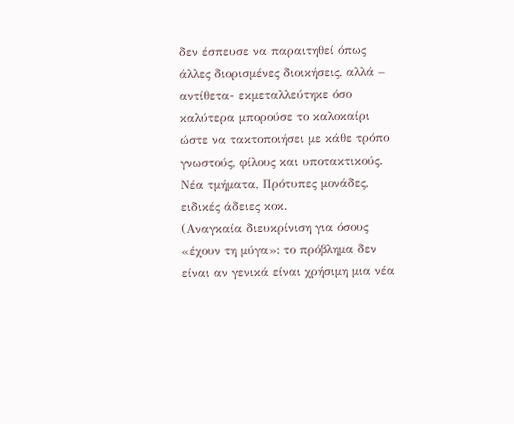δεν έσπευσε να παραιτηθεί όπως άλλες διορισμένες διοικήσεις, αλλά – αντίθετα- εκμεταλλεύτηκε όσο καλύτερα μπορούσε το καλοκαίρι ώστε να τακτοποιήσει με κάθε τρόπο γνωστούς, φίλους και υποτακτικούς. Νέα τμήματα, Πρότυπες μονάδες, ειδικές άδειες κοκ.
(Αναγκαία διευκρίνιση για όσους «έχουν τη μύγα»: το πρόβλημα δεν είναι αν γενικά είναι χρήσιμη μια νέα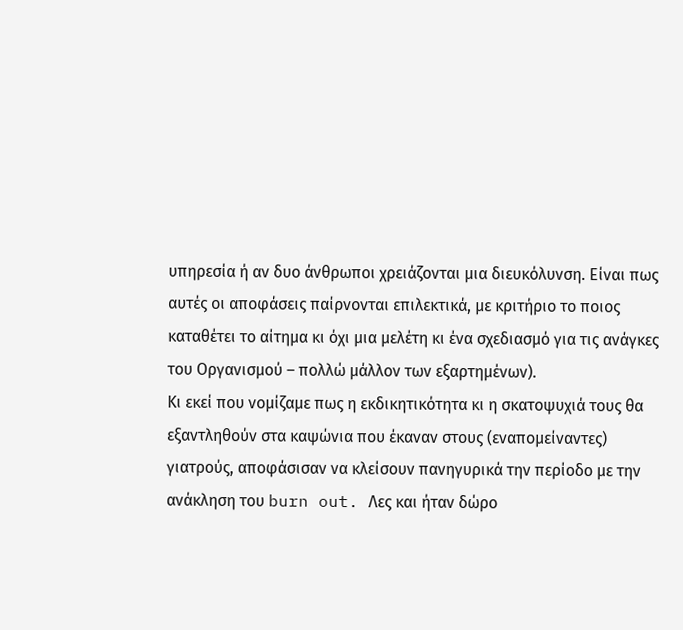υπηρεσία ή αν δυο άνθρωποι χρειάζονται μια διευκόλυνση. Είναι πως αυτές οι αποφάσεις παίρνονται επιλεκτικά, με κριτήριο το ποιος καταθέτει το αίτημα κι όχι μια μελέτη κι ένα σχεδιασμό για τις ανάγκες του Οργανισμού – πολλώ μάλλον των εξαρτημένων).
Κι εκεί που νομίζαμε πως η εκδικητικότητα κι η σκατοψυχιά τους θα εξαντληθούν στα καψώνια που έκαναν στους (εναπομείναντες) γιατρούς, αποφάσισαν να κλείσουν πανηγυρικά την περίοδο με την ανάκληση του burn out. Λες και ήταν δώρο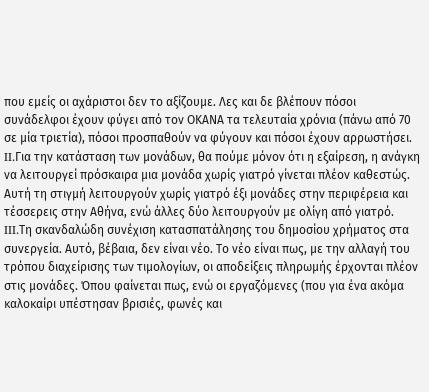που εμείς οι αχάριστοι δεν το αξίζουμε. Λες και δε βλέπουν πόσοι συνάδελφοι έχουν φύγει από τον ΟΚΑΝΑ τα τελευταία χρόνια (πάνω από 70 σε μία τριετία), πόσοι προσπαθούν να φύγουν και πόσοι έχουν αρρωστήσει.
II.Για την κατάσταση των μονάδων, θα πούμε μόνον ότι η εξαίρεση, η ανάγκη να λειτουργεί πρόσκαιρα μια μονάδα χωρίς γιατρό γίνεται πλέον καθεστώς. Αυτή τη στιγμή λειτουργούν χωρίς γιατρό έξι μονάδες στην περιφέρεια και τέσσερεις στην Αθήνα, ενώ άλλες δύο λειτουργούν με ολίγη από γιατρό.
III.Τη σκανδαλώδη συνέχιση κατασπατάλησης του δημοσίου χρήματος στα συνεργεία. Αυτό, βέβαια, δεν είναι νέο. Το νέο είναι πως, με την αλλαγή του τρόπου διαχείρισης των τιμολογίων, οι αποδείξεις πληρωμής έρχονται πλέον στις μονάδες. Όπου φαίνεται πως, ενώ οι εργαζόμενες (που για ένα ακόμα καλοκαίρι υπέστησαν βρισιές, φωνές και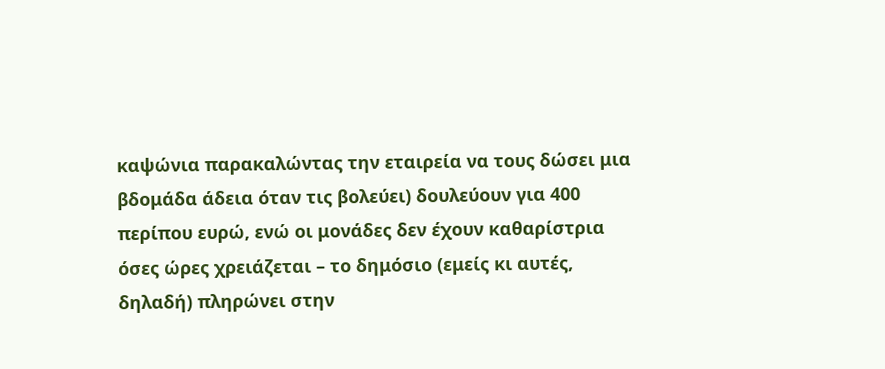καψώνια παρακαλώντας την εταιρεία να τους δώσει μια βδομάδα άδεια όταν τις βολεύει) δουλεύουν για 400 περίπου ευρώ, ενώ οι μονάδες δεν έχουν καθαρίστρια όσες ώρες χρειάζεται – το δημόσιο (εμείς κι αυτές, δηλαδή) πληρώνει στην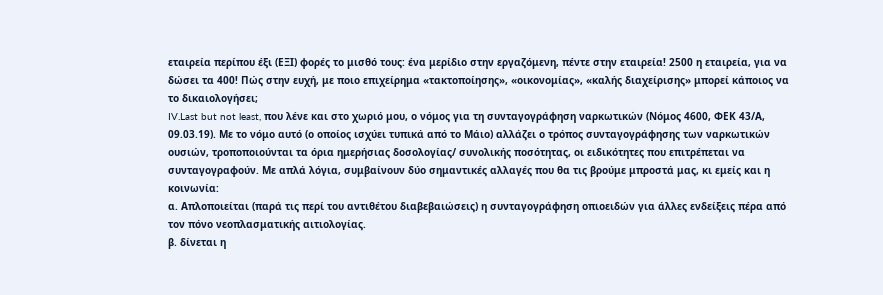εταιρεία περίπου έξι (ΕΞΙ) φορές το μισθό τους: ένα μερίδιο στην εργαζόμενη, πέντε στην εταιρεία! 2500 η εταιρεία, για να δώσει τα 400! Πώς στην ευχή, με ποιο επιχείρημα «τακτοποίησης», «οικονομίας», «καλής διαχείρισης» μπορεί κάποιος να το δικαιολογήσει;
IV.Last but not least, που λένε και στο χωριό μου, ο νόμος για τη συνταγογράφηση ναρκωτικών (Νόμος 4600, ΦΕΚ 43/Α, 09.03.19). Με το νόμο αυτό (ο οποίος ισχύει τυπικά από το Μάιο) αλλάζει ο τρόπος συνταγογράφησης των ναρκωτικών ουσιών, τροποποιούνται τα όρια ημερήσιας δοσολογίας/ συνολικής ποσότητας, οι ειδικότητες που επιτρέπεται να συνταγογραφούν. Με απλά λόγια, συμβαίνουν δύο σημαντικές αλλαγές που θα τις βρούμε μπροστά μας, κι εμείς και η κοινωνία:
α. Απλοποιείται (παρά τις περί του αντιθέτου διαβεβαιώσεις) η συνταγογράφηση οπιοειδών για άλλες ενδείξεις πέρα από τον πόνο νεοπλασματικής αιτιολογίας.
β. δίνεται η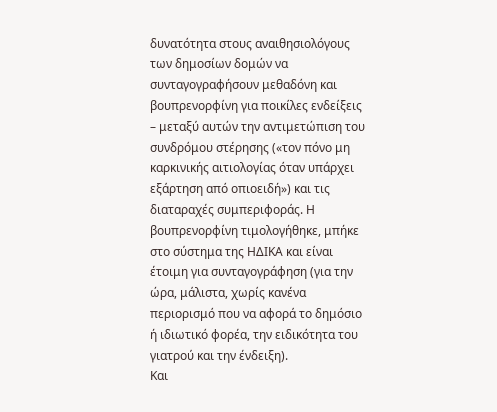δυνατότητα στους αναιθησιολόγους των δημοσίων δομών να συνταγογραφήσουν μεθαδόνη και βουπρενορφίνη για ποικίλες ενδείξεις – μεταξύ αυτών την αντιμετώπιση του συνδρόμου στέρησης («τον πόνο μη καρκινικής αιτιολογίας όταν υπάρχει εξάρτηση από οπιοειδή») και τις διαταραχές συμπεριφοράς. Η βουπρενορφίνη τιμολογήθηκε, μπήκε στο σύστημα της ΗΔΙΚΑ και είναι έτοιμη για συνταγογράφηση (για την ώρα, μάλιστα, χωρίς κανένα περιορισμό που να αφορά το δημόσιο ή ιδιωτικό φορέα, την ειδικότητα του γιατρού και την ένδειξη).
Και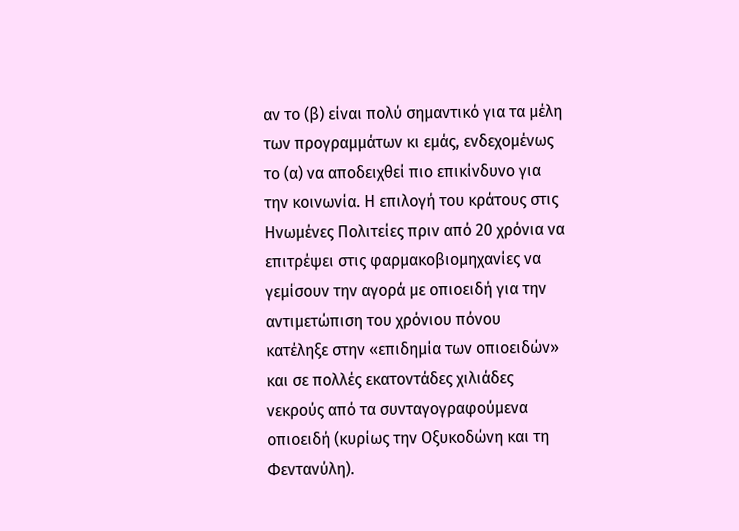αν το (β) είναι πολύ σημαντικό για τα μέλη των προγραμμάτων κι εμάς, ενδεχομένως το (α) να αποδειχθεί πιο επικίνδυνο για την κοινωνία. Η επιλογή του κράτους στις Ηνωμένες Πολιτείες πριν από 20 χρόνια να επιτρέψει στις φαρμακοβιομηχανίες να γεμίσουν την αγορά με οπιοειδή για την αντιμετώπιση του χρόνιου πόνου κατέληξε στην «επιδημία των οπιοειδών» και σε πολλές εκατοντάδες χιλιάδες νεκρούς από τα συνταγογραφούμενα οπιοειδή (κυρίως την Οξυκοδώνη και τη Φεντανύλη).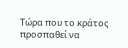Τώρα που το κράτος προσπαθεί να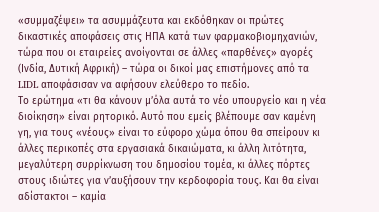«συμμαζέψει» τα ασυμμάζευτα και εκδόθηκαν οι πρώτες δικαστικές αποφάσεις στις ΗΠΑ κατά των φαρμακοβιομηχανιών, τώρα που οι εταιρείες ανοίγονται σε άλλες «παρθένες» αγορές (Ινδία, Δυτική Αφρική) – τώρα οι δικοί μας επιστήμονες από τα LIDL αποφάσισαν να αφήσουν ελεύθερο το πεδίο.
Το ερώτημα «τι θα κάνουν μ’όλα αυτά το νέο υπουργείο και η νέα διοίκηση» είναι ρητορικό. Αυτό που εμείς βλέπουμε σαν καμένη γη, για τους «νέους» είναι το εύφορο χώμα όπου θα σπείρουν κι άλλες περικοπές στα εργασιακά δικαιώματα, κι άλλη λιτότητα, μεγαλύτερη συρρίκνωση του δημοσίου τομέα, κι άλλες πόρτες στους ιδιώτες για ν’αυξήσουν την κερδοφορία τους. Και θα είναι αδίστακτοι – καμία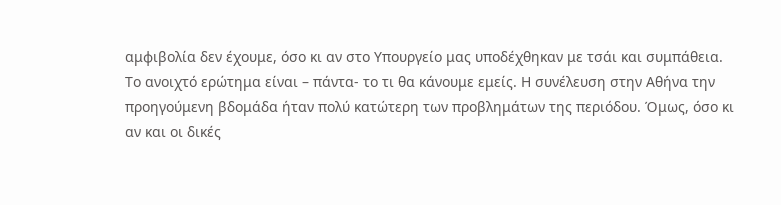αμφιβολία δεν έχουμε, όσο κι αν στο Υπουργείο μας υποδέχθηκαν με τσάι και συμπάθεια.
Το ανοιχτό ερώτημα είναι – πάντα- το τι θα κάνουμε εμείς. Η συνέλευση στην Αθήνα την προηγούμενη βδομάδα ήταν πολύ κατώτερη των προβλημάτων της περιόδου. Όμως, όσο κι αν και οι δικές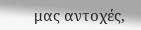μας αντοχές,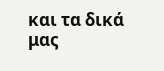και τα δικά μας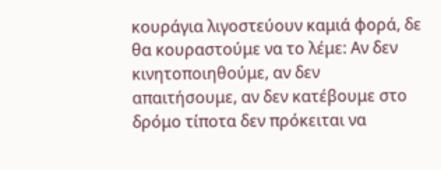κουράγια λιγοστεύουν καμιά φορά, δε θα κουραστούμε να το λέμε: Αν δεν κινητοποιηθούμε, αν δεν απαιτήσουμε, αν δεν κατέβουμε στο δρόμο τίποτα δεν πρόκειται να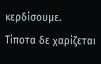κερδίσουμε.
Τίποτα δε χαρίζεται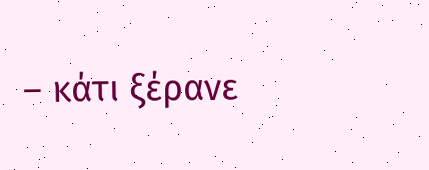– κάτι ξέρανε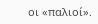οι «παλιοί».